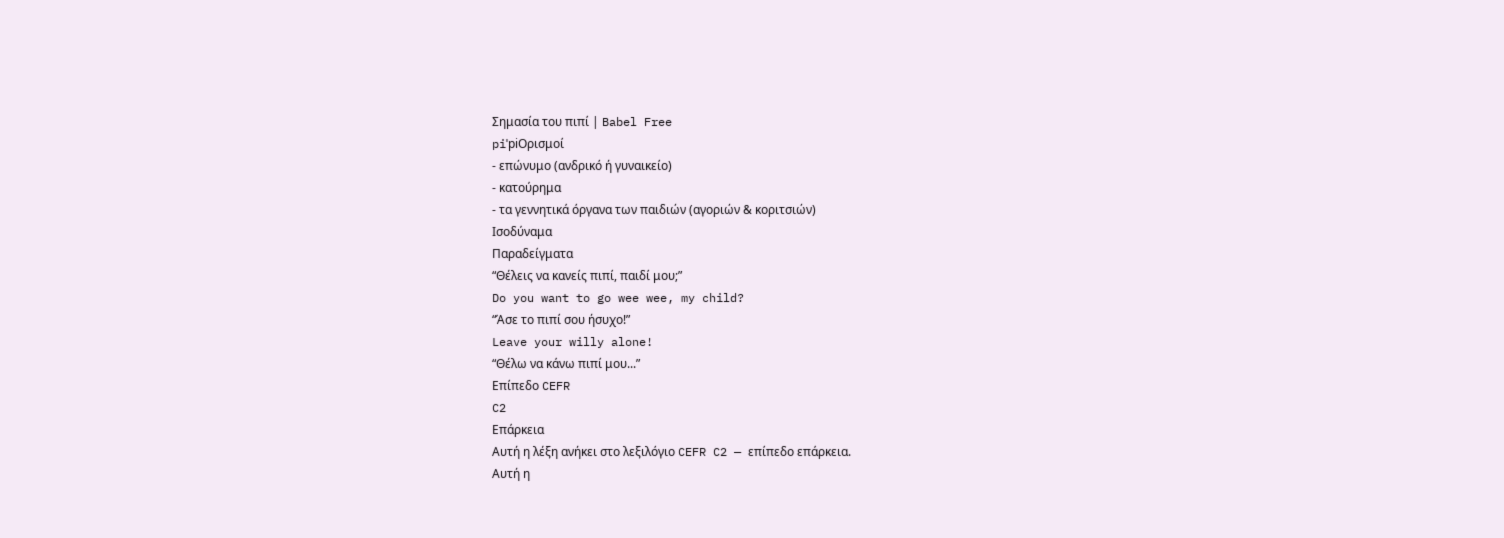Σημασία του πιπί | Babel Free
piˈpiΟρισμοί
- επώνυμο (ανδρικό ή γυναικείο)
- κατούρημα
- τα γεννητικά όργανα των παιδιών (αγοριών & κοριτσιών)
Ισοδύναμα
Παραδείγματα
“Θέλεις να κανείς πιπί, παιδί μου;”
Do you want to go wee wee, my child?
“Άσε το πιπί σου ήσυχο!”
Leave your willy alone!
“Θέλω να κάνω πιπί μου...”
Επίπεδο CEFR
C2
Επάρκεια
Αυτή η λέξη ανήκει στο λεξιλόγιο CEFR C2 — επίπεδο επάρκεια.
Αυτή η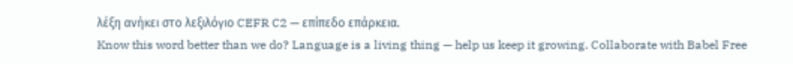λέξη ανήκει στο λεξιλόγιο CEFR C2 — επίπεδο επάρκεια.
Know this word better than we do? Language is a living thing — help us keep it growing. Collaborate with Babel Free